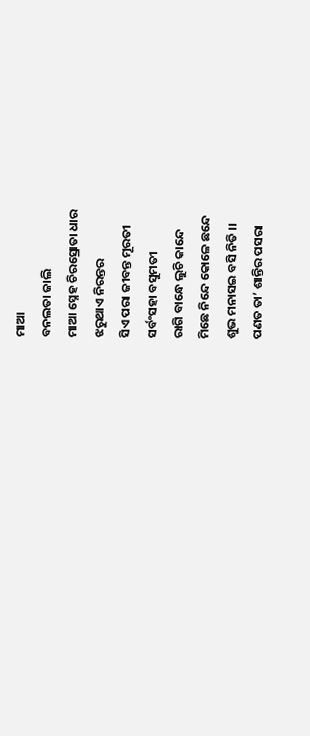ମାଆ
ବନଲତା ଜାଲି
ମାଆ ସ୍ନେହ ଚିରସ୍ରୋତା ଧାର
ଝରୁଥାଏ ନିରନ୍ତର
ସିଏ ପରା ଜୀବନ୍ତ ମୂରତୀ
ସର୍ବଂସହା ବସୁମତୀ
ରାଗି ବାନ୍ଧେ ଲୁଚି କାନ୍ଦେ
ମିଛେ ନିନ୍ଦେ କୋଳେ ଛନ୍ଦେ
ଶୁଭ ମନାସଇ ବସି ନିତି ।।
ପଣତ ତା’ ଶାନ୍ତିର ପସରା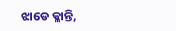ଝାଡେ କ୍ଳାନ୍ତି,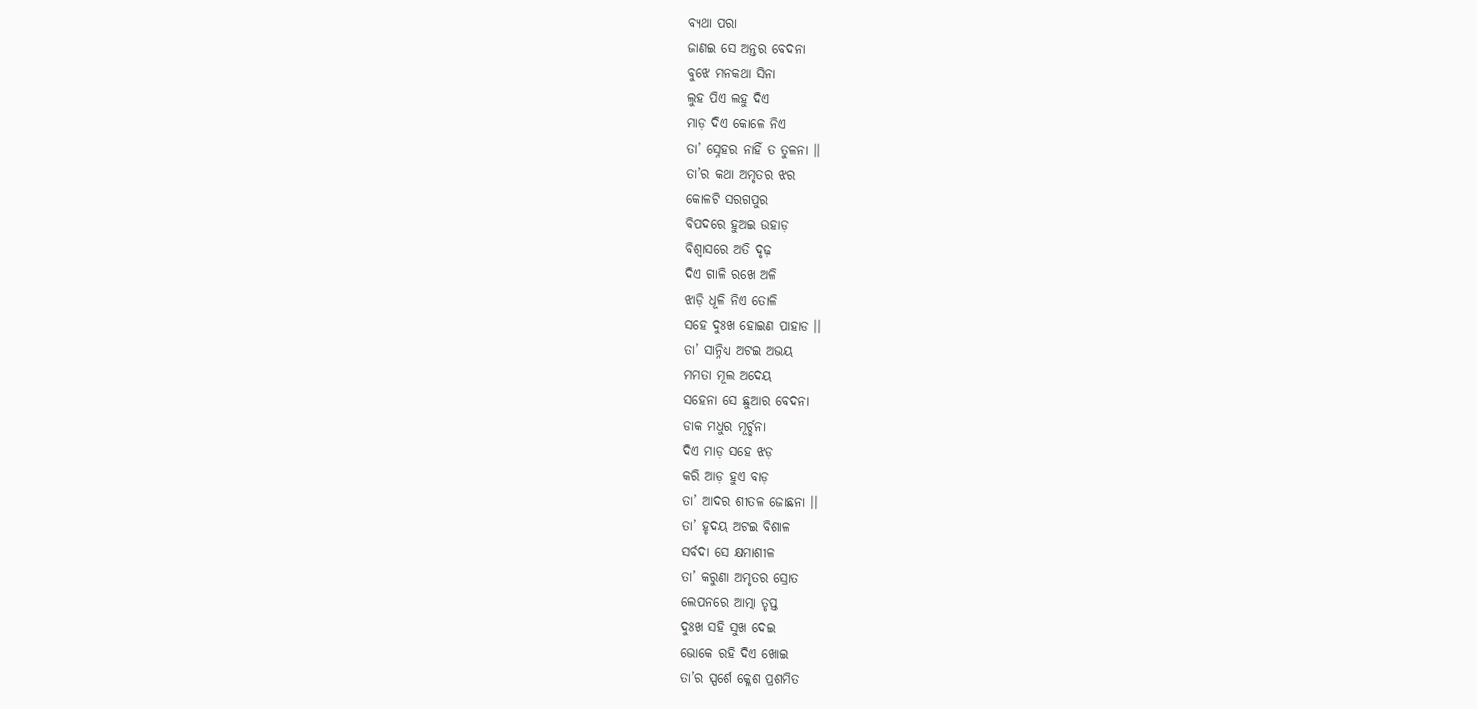ବ୍ଯଥା ପରା
ଜାଣଇ ସେ ଅନ୍ତର ବେଦନା
ବୁଝେ ମନକଥା ସିନା
ଲୁହ ପିଏ ଲହୁ ଦିଏ
ମାଡ଼ ଦିଏ କୋଳେ ନିଏ
ତା’ ସ୍ନେହର ନାହିଁ ତ ତୁଳନା ।।
ତା’ର କଥା ଅମୃତର ଝର
କୋଳଟି ସରଗପୁର
ବିପଦରେ ହୁଅଇ ଉହାଡ଼
ବିଶ୍ୱାସରେ ଅତି ଦୃଢ଼
ଦିଏ ଗାଳି ରଖେ ଅଳି
ଝାଡ଼ି ଧୂଳି ନିଏ ତୋଳି
ସହେ ଦୁଃଖ ହୋଇଣ ପାହାଡ ।।
ତା’ ସାନ୍ନିଧ୍ୟ ଅଟଇ ଅଭୟ
ମମତା ମୂଲ ଅଦେୟ
ସହେନା ସେ ଛୁଆର ବେଦନା
ଡାକ ମଧୁର ମୂର୍ଚ୍ଛନା
ଦିଏ ମାଡ଼ ସହେ ଝଡ଼
କରି ଆଡ଼ ହୁଏ ବାଡ଼
ତା’ ଆଦର ଶୀତଳ ଜୋଛନା ।।
ତା’ ହୃଦୟ ଅଟଇ ବିଶାଳ
ସର୍ବଦା ସେ କ୍ଷମାଶୀଳ
ତା’ କରୁଣା ଅମୃତର ସ୍ରୋତ
ଲେପନରେ ଆତ୍ମା ତୃପ୍ତ
ଦୁଃଖ ସହି ସୁଖ ଦେଇ
ଭୋକେ ରହି ଦିଏ ଖୋଇ
ତା’ର ସ୍ପର୍ଶେ କ୍ଳେଶ ପ୍ରଶମିତ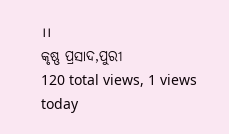।।
କୃଷ୍ଣ ପ୍ରସାଦ,ପୁରୀ
120 total views, 1 views today